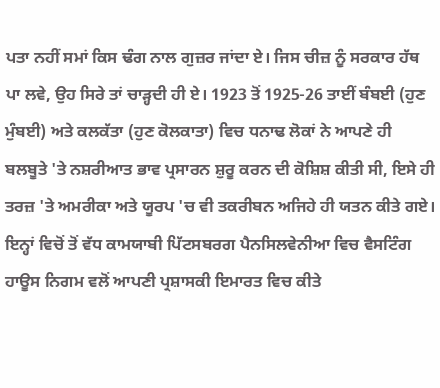ਪਤਾ ਨਹੀਂ ਸਮਾਂ ਕਿਸ ਢੰਗ ਨਾਲ ਗੁਜ਼ਰ ਜਾਂਦਾ ਏ। ਜਿਸ ਚੀਜ਼ ਨੂੰ ਸਰਕਾਰ ਹੱਥ ਪਾ ਲਵੇ, ਉਹ ਸਿਰੇ ਤਾਂ ਚਾੜ੍ਹਦੀ ਹੀ ਏ। 1923 ਤੋਂ 1925-26 ਤਾਈਂ ਬੰਬਈ (ਹੁਣ ਮੁੰਬਈ) ਅਤੇ ਕਲਕੱਤਾ (ਹੁਣ ਕੋਲਕਾਤਾ) ਵਿਚ ਧਨਾਢ ਲੋਕਾਂ ਨੇ ਆਪਣੇ ਹੀ ਬਲਬੂਤੇ 'ਤੇ ਨਸ਼ਰੀਆਤ ਭਾਵ ਪ੍ਰਸਾਰਨ ਸ਼ੁਰੂ ਕਰਨ ਦੀ ਕੋਸ਼ਿਸ਼ ਕੀਤੀ ਸੀ, ਇਸੇ ਹੀ ਤਰਜ਼ 'ਤੇ ਅਮਰੀਕਾ ਅਤੇ ਯੂਰਪ 'ਚ ਵੀ ਤਕਰੀਬਨ ਅਜਿਹੇ ਹੀ ਯਤਨ ਕੀਤੇ ਗਏ। ਇਨ੍ਹਾਂ ਵਿਚੋਂ ਤੋਂ ਵੱਧ ਕਾਮਯਾਬੀ ਪਿੱਟਸਬਰਗ ਪੈਨਸਿਲਵੇਨੀਆ ਵਿਚ ਵੈਸਟਿੰਗ ਹਾਊਸ ਨਿਗਮ ਵਲੋਂ ਆਪਣੀ ਪ੍ਰਸ਼ਾਸਕੀ ਇਮਾਰਤ ਵਿਚ ਕੀਤੇ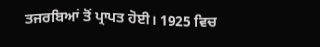ਤਜਰਬਿਆਂ ਤੋਂ ਪ੍ਰਾਪਤ ਹੋਈ। 1925 ਵਿਚ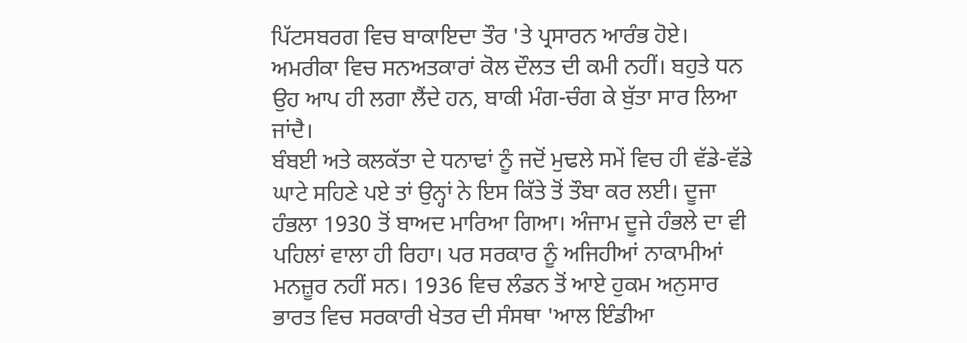ਪਿੱਟਸਬਰਗ ਵਿਚ ਬਾਕਾਇਦਾ ਤੌਰ 'ਤੇ ਪ੍ਰਸਾਰਨ ਆਰੰਭ ਹੋਏ। ਅਮਰੀਕਾ ਵਿਚ ਸਨਅਤਕਾਰਾਂ ਕੋਲ ਦੌਲਤ ਦੀ ਕਮੀ ਨਹੀਂ। ਬਹੁਤੇ ਧਨ ਉਹ ਆਪ ਹੀ ਲਗਾ ਲੈਂਦੇ ਹਨ, ਬਾਕੀ ਮੰਗ-ਚੰਗ ਕੇ ਬੁੱਤਾ ਸਾਰ ਲਿਆ ਜਾਂਦੈ।
ਬੰਬਈ ਅਤੇ ਕਲਕੱਤਾ ਦੇ ਧਨਾਢਾਂ ਨੂੰ ਜਦੋਂ ਮੁਢਲੇ ਸਮੇਂ ਵਿਚ ਹੀ ਵੱਡੇ-ਵੱਡੇ ਘਾਟੇ ਸਹਿਣੇ ਪਏ ਤਾਂ ਉਨ੍ਹਾਂ ਨੇ ਇਸ ਕਿੱਤੇ ਤੋਂ ਤੌਬਾ ਕਰ ਲਈ। ਦੂਜਾ ਹੰਭਲਾ 1930 ਤੋਂ ਬਾਅਦ ਮਾਰਿਆ ਗਿਆ। ਅੰਜਾਮ ਦੂਜੇ ਹੰਭਲੇ ਦਾ ਵੀ ਪਹਿਲਾਂ ਵਾਲਾ ਹੀ ਰਿਹਾ। ਪਰ ਸਰਕਾਰ ਨੂੰ ਅਜਿਹੀਆਂ ਨਾਕਾਮੀਆਂ ਮਨਜ਼ੂਰ ਨਹੀਂ ਸਨ। 1936 ਵਿਚ ਲੰਡਨ ਤੋਂ ਆਏ ਹੁਕਮ ਅਨੁਸਾਰ ਭਾਰਤ ਵਿਚ ਸਰਕਾਰੀ ਖੇਤਰ ਦੀ ਸੰਸਥਾ 'ਆਲ ਇੰਡੀਆ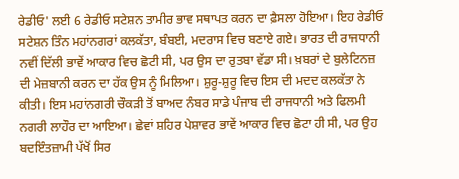ਰੇਡੀਓ' ਲਈ 6 ਰੇਡੀਓ ਸਟੇਸ਼ਨ ਤਾਮੀਰ ਭਾਵ ਸਥਾਪਤ ਕਰਨ ਦਾ ਫ਼ੈਸਲਾ ਹੋਇਆ। ਇਹ ਰੇਡੀਓ ਸਟੇਸ਼ਨ ਤਿੰਨ ਮਹਾਂਨਗਰਾਂ ਕਲਕੱਤਾ, ਬੰਬਈ, ਮਦਰਾਸ ਵਿਚ ਬਣਾਏ ਗਏ। ਭਾਰਤ ਦੀ ਰਾਜਧਾਨੀ ਨਵੀਂ ਦਿੱਲੀ ਭਾਵੇਂ ਆਕਾਰ ਵਿਚ ਛੋਟੀ ਸੀ, ਪਰ ਉਸ ਦਾ ਰੁਤਬਾ ਵੱਡਾ ਸੀ। ਖ਼ਬਰਾਂ ਦੇ ਬੁਲੇਟਿਨਜ਼ ਦੀ ਮੇਜ਼ਬਾਨੀ ਕਰਨ ਦਾ ਹੱਕ ਉਸ ਨੂੰ ਮਿਲਿਆ। ਸ਼ੁਰੂ-ਸ਼ੁਰੂ ਵਿਚ ਇਸ ਦੀ ਮਦਦ ਕਲਕੱਤਾ ਨੇ ਕੀਤੀ। ਇਸ ਮਹਾਂਨਗਰੀ ਚੌਕੜੀ ਤੋਂ ਬਾਅਦ ਨੰਬਰ ਸਾਡੇ ਪੰਜਾਬ ਦੀ ਰਾਜਧਾਨੀ ਅਤੇ ਫਿਲਮੀ ਨਗਰੀ ਲਾਹੌਰ ਦਾ ਆਇਆ। ਛੇਵਾਂ ਸ਼ਹਿਰ ਪੇਸ਼ਾਵਰ ਭਾਵੇਂ ਆਕਾਰ ਵਿਚ ਛੋਟਾ ਹੀ ਸੀ, ਪਰ ਉਹ ਬਦਇੰਤਜ਼ਾਮੀ ਪੱਖੋਂ ਸਿਰ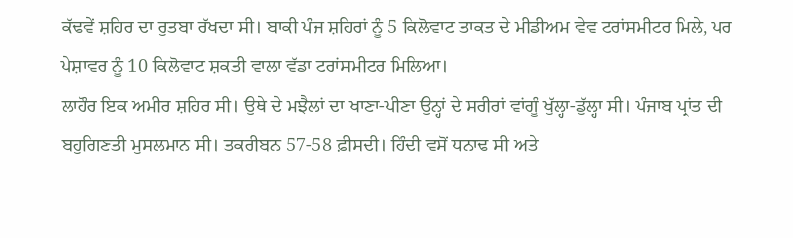ਕੱਢਵੇਂ ਸ਼ਹਿਰ ਦਾ ਰੁਤਬਾ ਰੱਖਦਾ ਸੀ। ਬਾਕੀ ਪੰਜ ਸ਼ਹਿਰਾਂ ਨੂੰ 5 ਕਿਲੋਵਾਟ ਤਾਕਤ ਦੇ ਮੀਡੀਅਮ ਵੇਵ ਟਰਾਂਸਮੀਟਰ ਮਿਲੇ, ਪਰ ਪੇਸ਼ਾਵਰ ਨੂੰ 10 ਕਿਲੋਵਾਟ ਸ਼ਕਤੀ ਵਾਲਾ ਵੱਡਾ ਟਰਾਂਸਮੀਟਰ ਮਿਲਿਆ।
ਲਾਹੌਰ ਇਕ ਅਮੀਰ ਸ਼ਹਿਰ ਸੀ। ਉਥੇ ਦੇ ਮਝੈਲਾਂ ਦਾ ਖਾਣਾ-ਪੀਣਾ ਉਨ੍ਹਾਂ ਦੇ ਸਰੀਰਾਂ ਵਾਂਗੂੰ ਖੁੱਲ੍ਹਾ-ਡੁੱਲ੍ਹਾ ਸੀ। ਪੰਜਾਬ ਪ੍ਰਾਂਤ ਦੀ ਬਹੁਗਿਣਤੀ ਮੁਸਲਮਾਨ ਸੀ। ਤਕਰੀਬਨ 57-58 ਫ਼ੀਸਦੀ। ਹਿੰਦੀ ਵਸੋਂ ਧਨਾਢ ਸੀ ਅਤੇ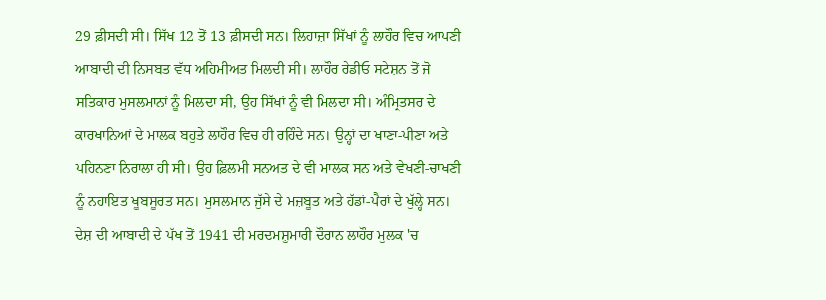29 ਫ਼ੀਸਦੀ ਸੀ। ਸਿੱਖ 12 ਤੋਂ 13 ਫ਼ੀਸਦੀ ਸਨ। ਲਿਹਾਜ਼ਾ ਸਿੱਖਾਂ ਨੂੰ ਲਾਹੌਰ ਵਿਚ ਆਪਣੀ ਆਬਾਦੀ ਦੀ ਨਿਸਬਤ ਵੱਧ ਅਹਿਮੀਅਤ ਮਿਲਦੀ ਸੀ। ਲਾਹੌਰ ਰੇਡੀਓ ਸਟੇਸ਼ਨ ਤੋਂ ਜੋ ਸਤਿਕਾਰ ਮੁਸਲਮਾਨਾਂ ਨੂੰ ਮਿਲਦਾ ਸੀ, ਉਹ ਸਿੱਖਾਂ ਨੂੰ ਵੀ ਮਿਲਦਾ ਸੀ। ਅੰਮ੍ਰਿਤਸਰ ਦੇ ਕਾਰਖਾਨਿਆਂ ਦੇ ਮਾਲਕ ਬਹੁਤੇ ਲਾਹੌਰ ਵਿਚ ਹੀ ਰਹਿੰਦੇ ਸਨ। ਉਨ੍ਹਾਂ ਦਾ ਖਾਣਾ-ਪੀਣਾ ਅਤੇ ਪਹਿਨਣਾ ਨਿਰਾਲਾ ਹੀ ਸੀ। ਉਹ ਫ਼ਿਲਮੀ ਸਨਅਤ ਦੇ ਵੀ ਮਾਲਕ ਸਨ ਅਤੇ ਵੇਖਣੀ-ਚਾਖਣੀ ਨੂੰ ਨਹਾਇਤ ਖੂਬਸੂਰਤ ਸਨ। ਮੁਸਲਮਾਨ ਜੁੱਸੇ ਦੇ ਮਜ਼ਬੂਤ ਅਤੇ ਹੱਡਾਂ-ਪੈਰਾਂ ਦੇ ਖੁੱਲ੍ਹੇ ਸਨ।
ਦੇਸ਼ ਦੀ ਆਬਾਦੀ ਦੇ ਪੱਖ ਤੋਂ 1941 ਦੀ ਮਰਦਮਸ਼ੁਮਾਰੀ ਦੌਰਾਨ ਲਾਹੌਰ ਮੁਲਕ 'ਚ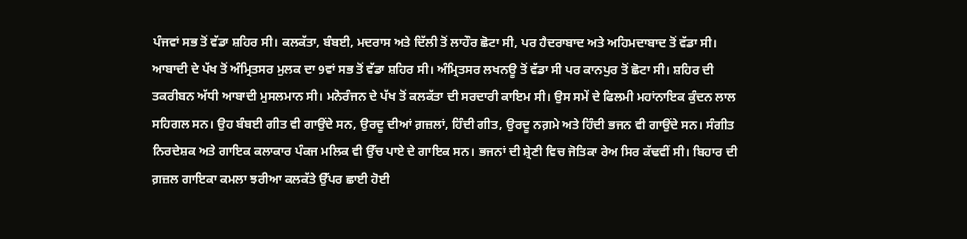ਪੰਜਵਾਂ ਸਭ ਤੋਂ ਵੱਡਾ ਸ਼ਹਿਰ ਸੀ। ਕਲਕੱਤਾ, ਬੰਬਈ, ਮਦਰਾਸ ਅਤੇ ਦਿੱਲੀ ਤੋਂ ਲਾਹੌਰ ਛੋਟਾ ਸੀ, ਪਰ ਹੈਦਰਾਬਾਦ ਅਤੇ ਅਹਿਮਦਾਬਾਦ ਤੋਂ ਵੱਡਾ ਸੀ। ਆਬਾਦੀ ਦੇ ਪੱਖ ਤੋਂ ਅੰਮ੍ਰਿਤਸਰ ਮੁਲਕ ਦਾ 9ਵਾਂ ਸਭ ਤੋਂ ਵੱਡਾ ਸ਼ਹਿਰ ਸੀ। ਅੰਮ੍ਰਿਤਸਰ ਲਖਨਊ ਤੋਂ ਵੱਡਾ ਸੀ ਪਰ ਕਾਨਪੁਰ ਤੋਂ ਛੋਟਾ ਸੀ। ਸ਼ਹਿਰ ਦੀ ਤਕਰੀਬਨ ਅੱਧੀ ਆਬਾਦੀ ਮੁਸਲਮਾਨ ਸੀ। ਮਨੋਰੰਜਨ ਦੇ ਪੱਖ ਤੋਂ ਕਲਕੱਤਾ ਦੀ ਸਰਦਾਰੀ ਕਾਇਮ ਸੀ। ਉਸ ਸਮੇਂ ਦੇ ਫਿਲਮੀ ਮਹਾਂਨਾਇਕ ਕੁੰਦਨ ਲਾਲ ਸਹਿਗਲ ਸਨ। ਉਹ ਬੰਬਈ ਗੀਤ ਵੀ ਗਾਉਂਦੇ ਸਨ, ਉਰਦੂ ਦੀਆਂ ਗ਼ਜ਼ਲਾਂ, ਹਿੰਦੀ ਗੀਤ, ਉਰਦੂ ਨਗ਼ਮੇ ਅਤੇ ਹਿੰਦੀ ਭਜਨ ਵੀ ਗਾਉਂਦੇ ਸਨ। ਸੰਗੀਤ ਨਿਰਦੇਸ਼ਕ ਅਤੇ ਗਾਇਕ ਕਲਾਕਾਰ ਪੰਕਜ ਮਲਿਕ ਵੀ ਉੱਚ ਪਾਏ ਦੇ ਗਾਇਕ ਸਨ। ਭਜਨਾਂ ਦੀ ਸ਼੍ਰੇਣੀ ਵਿਚ ਜੋਤਿਕਾ ਰੇਅ ਸਿਰ ਕੱਢਵੀਂ ਸੀ। ਬਿਹਾਰ ਦੀ ਗ਼ਜ਼ਲ ਗਾਇਕਾ ਕਮਲਾ ਝਰੀਆ ਕਲਕੱਤੇ ਉੱਪਰ ਛਾਈ ਹੋਈ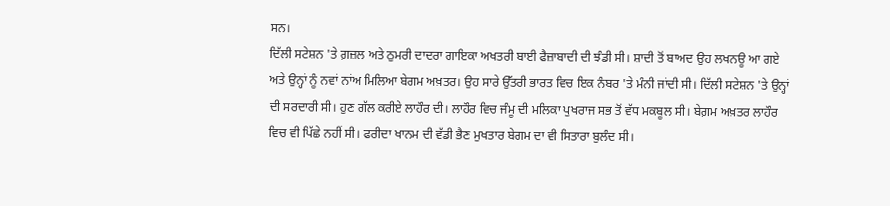ਸਨ।
ਦਿੱਲੀ ਸਟੇਸ਼ਨ 'ਤੇ ਗ਼ਜ਼ਲ ਅਤੇ ਠੁਮਰੀ ਦਾਦਰਾ ਗਾਇਕਾ ਅਖਤਰੀ ਬਾਈ ਫੈਜ਼ਾਬਾਦੀ ਦੀ ਝੰਡੀ ਸੀ। ਸ਼ਾਦੀ ਤੋਂ ਬਾਅਦ ਉਹ ਲਖਨਊ ਆ ਗਏ ਅਤੇ ਉਨ੍ਹਾਂ ਨੂੰ ਨਵਾਂ ਨਾਂਅ ਮਿਲਿਆ ਬੇਗਮ ਅਖ਼ਤਰ। ਉਹ ਸਾਰੇ ਉੱਤਰੀ ਭਾਰਤ ਵਿਚ ਇਕ ਨੰਬਰ 'ਤੇ ਮੰਨੀ ਜਾਂਦੀ ਸੀ। ਦਿੱਲੀ ਸਟੇਸ਼ਨ 'ਤੇ ਉਨ੍ਹਾਂ ਦੀ ਸਰਦਾਰੀ ਸੀ। ਹੁਣ ਗੱਲ ਕਰੀਏ ਲਾਹੌਰ ਦੀ। ਲਾਹੌਰ ਵਿਚ ਜੰਮੂ ਦੀ ਮਲਿਕਾ ਪੁਖਰਾਜ ਸਭ ਤੋਂ ਵੱਧ ਮਕਬੂਲ ਸੀ। ਬੇਗ਼ਮ ਅਖ਼ਤਰ ਲਾਹੌਰ ਵਿਚ ਵੀ ਪਿੱਛੇ ਨਹੀਂ ਸੀ। ਫਰੀਦਾ ਖਾਨਮ ਦੀ ਵੱਡੀ ਭੈਣ ਮੁਖਤਾਰ ਬੇਗਮ ਦਾ ਵੀ ਸਿਤਾਰਾ ਬੁਲੰਦ ਸੀ।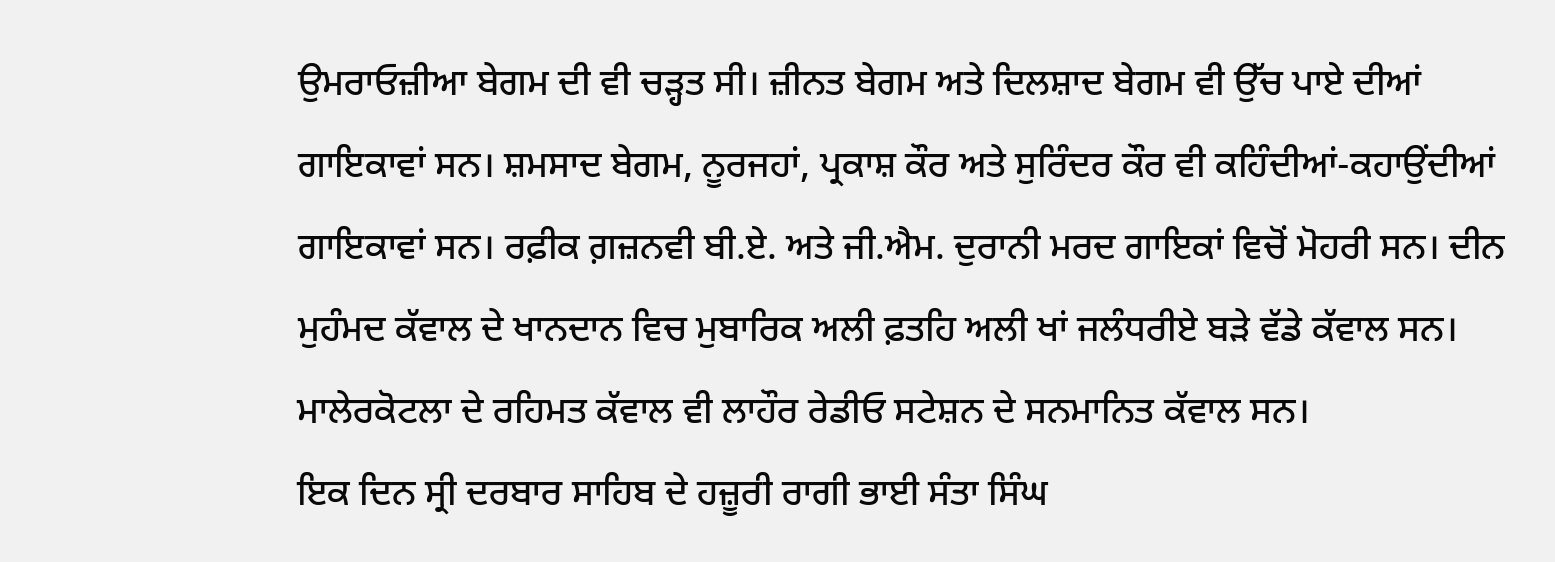ਉਮਰਾਓਜ਼ੀਆ ਬੇਗਮ ਦੀ ਵੀ ਚੜ੍ਹਤ ਸੀ। ਜ਼ੀਨਤ ਬੇਗਮ ਅਤੇ ਦਿਲਸ਼ਾਦ ਬੇਗਮ ਵੀ ਉੱਚ ਪਾਏ ਦੀਆਂ ਗਾਇਕਾਵਾਂ ਸਨ। ਸ਼ਮਸਾਦ ਬੇਗਮ, ਨੂਰਜਹਾਂ, ਪ੍ਰਕਾਸ਼ ਕੌਰ ਅਤੇ ਸੁਰਿੰਦਰ ਕੌਰ ਵੀ ਕਹਿੰਦੀਆਂ-ਕਹਾਉਂਦੀਆਂ ਗਾਇਕਾਵਾਂ ਸਨ। ਰਫ਼ੀਕ ਗ਼ਜ਼ਨਵੀ ਬੀ.ਏ. ਅਤੇ ਜੀ.ਐਮ. ਦੁਰਾਨੀ ਮਰਦ ਗਾਇਕਾਂ ਵਿਚੋਂ ਮੋਹਰੀ ਸਨ। ਦੀਨ ਮੁਹੰਮਦ ਕੱਵਾਲ ਦੇ ਖਾਨਦਾਨ ਵਿਚ ਮੁਬਾਰਿਕ ਅਲੀ ਫ਼ਤਹਿ ਅਲੀ ਖਾਂ ਜਲੰਧਰੀਏ ਬੜੇ ਵੱਡੇ ਕੱਵਾਲ ਸਨ। ਮਾਲੇਰਕੋਟਲਾ ਦੇ ਰਹਿਮਤ ਕੱਵਾਲ ਵੀ ਲਾਹੌਰ ਰੇਡੀਓ ਸਟੇਸ਼ਨ ਦੇ ਸਨਮਾਨਿਤ ਕੱਵਾਲ ਸਨ।
ਇਕ ਦਿਨ ਸ੍ਰੀ ਦਰਬਾਰ ਸਾਹਿਬ ਦੇ ਹਜ਼ੂਰੀ ਰਾਗੀ ਭਾਈ ਸੰਤਾ ਸਿੰਘ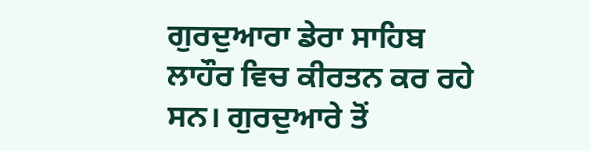ਗੁਰਦੁਆਰਾ ਡੇਰਾ ਸਾਹਿਬ ਲਾਹੌਰ ਵਿਚ ਕੀਰਤਨ ਕਰ ਰਹੇ ਸਨ। ਗੁਰਦੁਆਰੇ ਤੋਂ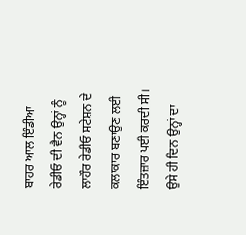ਬਾਹਰ ਆਲ ਇੰਡੀਆ ਰੇਡੀਓ ਦੀ ਵੈਨ ਉਨ੍ਹਾਂ ਨੂੰ ਲਾਹੌਰ ਰੇਡੀਓ ਸਟੇਸ਼ਨ ਦੇ ਕਲਾਕਾਰ ਬਣਾਉਣ ਲਈ ਇੰਤਜ਼ਾਰ ਪਈ ਕਰਦੀ ਸੀ। ਉਸੇ ਹੀ ਦਿਨ ਉਨ੍ਹਾਂ ਦਾ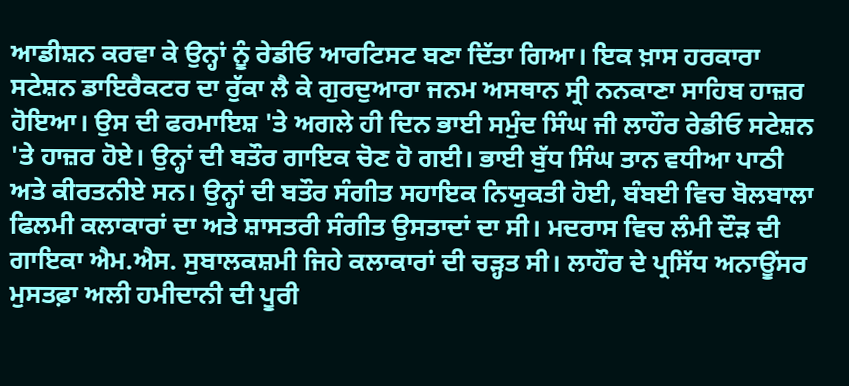ਆਡੀਸ਼ਨ ਕਰਵਾ ਕੇ ਉਨ੍ਹਾਂ ਨੂੰ ਰੇਡੀਓ ਆਰਟਿਸਟ ਬਣਾ ਦਿੱਤਾ ਗਿਆ। ਇਕ ਖ਼ਾਸ ਹਰਕਾਰਾ ਸਟੇਸ਼ਨ ਡਾਇਰੈਕਟਰ ਦਾ ਰੁੱਕਾ ਲੈ ਕੇ ਗੁਰਦੁਆਰਾ ਜਨਮ ਅਸਥਾਨ ਸ੍ਰੀ ਨਨਕਾਣਾ ਸਾਹਿਬ ਹਾਜ਼ਰ ਹੋਇਆ। ਉਸ ਦੀ ਫਰਮਾਇਸ਼ 'ਤੇ ਅਗਲੇ ਹੀ ਦਿਨ ਭਾਈ ਸਮੁੰਦ ਸਿੰਘ ਜੀ ਲਾਹੌਰ ਰੇਡੀਓ ਸਟੇਸ਼ਨ 'ਤੇ ਹਾਜ਼ਰ ਹੋਏ। ਉਨ੍ਹਾਂ ਦੀ ਬਤੌਰ ਗਾਇਕ ਚੋਣ ਹੋ ਗਈ। ਭਾਈ ਬੁੱਧ ਸਿੰਘ ਤਾਨ ਵਧੀਆ ਪਾਠੀ ਅਤੇ ਕੀਰਤਨੀਏ ਸਨ। ਉਨ੍ਹਾਂ ਦੀ ਬਤੌਰ ਸੰਗੀਤ ਸਹਾਇਕ ਨਿਯੁਕਤੀ ਹੋਈ, ਬੰਬਈ ਵਿਚ ਬੋਲਬਾਲਾ ਫਿਲਮੀ ਕਲਾਕਾਰਾਂ ਦਾ ਅਤੇ ਸ਼ਾਸਤਰੀ ਸੰਗੀਤ ਉਸਤਾਦਾਂ ਦਾ ਸੀ। ਮਦਰਾਸ ਵਿਚ ਲੰਮੀ ਦੌੜ ਦੀ ਗਾਇਕਾ ਐਮ.ਐਸ. ਸੁਬਾਲਕਸ਼ਮੀ ਜਿਹੇ ਕਲਾਕਾਰਾਂ ਦੀ ਚੜ੍ਹਤ ਸੀ। ਲਾਹੌਰ ਦੇ ਪ੍ਰਸਿੱਧ ਅਨਾਊਂਸਰ ਮੁਸਤਫ਼ਾ ਅਲੀ ਹਮੀਦਾਨੀ ਦੀ ਪੂਰੀ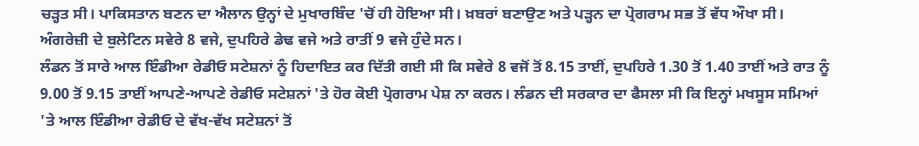ਚੜ੍ਹਤ ਸੀ। ਪਾਕਿਸਤਾਨ ਬਣਨ ਦਾ ਐਲਾਨ ਉਨ੍ਹਾਂ ਦੇ ਮੁਖਾਰਬਿੰਦ 'ਚੋਂ ਹੀ ਹੋਇਆ ਸੀ। ਖ਼ਬਰਾਂ ਬਣਾਉਣ ਅਤੇ ਪੜ੍ਹਨ ਦਾ ਪ੍ਰੋਗਰਾਮ ਸਭ ਤੋਂ ਵੱਧ ਔਖਾ ਸੀ। ਅੰਗਰੇਜ਼ੀ ਦੇ ਬੁਲੇਟਿਨ ਸਵੇਰੇ 8 ਵਜੇ, ਦੁਪਹਿਰੇ ਡੇਢ ਵਜੇ ਅਤੇ ਰਾਤੀਂ 9 ਵਜੇ ਹੁੰਦੇ ਸਨ।
ਲੰਡਨ ਤੋਂ ਸਾਰੇ ਆਲ ਇੰਡੀਆ ਰੇਡੀਓ ਸਟੇਸ਼ਨਾਂ ਨੂੰ ਹਿਦਾਇਤ ਕਰ ਦਿੱਤੀ ਗਈ ਸੀ ਕਿ ਸਵੇਰੇ 8 ਵਜੋਂ ਤੋਂ 8.15 ਤਾਈਂ, ਦੁਪਹਿਰੇ 1.30 ਤੋਂ 1.40 ਤਾਈਂ ਅਤੇ ਰਾਤ ਨੂੰ 9.00 ਤੋਂ 9.15 ਤਾਈਂ ਆਪਣੇ-ਆਪਣੇ ਰੇਡੀਓ ਸਟੇਸ਼ਨਾਂ 'ਤੇ ਹੋਰ ਕੋਈ ਪ੍ਰੋਗਰਾਮ ਪੇਸ਼ ਨਾ ਕਰਨ। ਲੰਡਨ ਦੀ ਸਰਕਾਰ ਦਾ ਫੈਸਲਾ ਸੀ ਕਿ ਇਨ੍ਹਾਂ ਮਖਸੂਸ ਸਮਿਆਂ 'ਤੇ ਆਲ ਇੰਡੀਆ ਰੇਡੀਓ ਦੇ ਵੱਖ-ਵੱਖ ਸਟੇਸ਼ਨਾਂ ਤੋਂ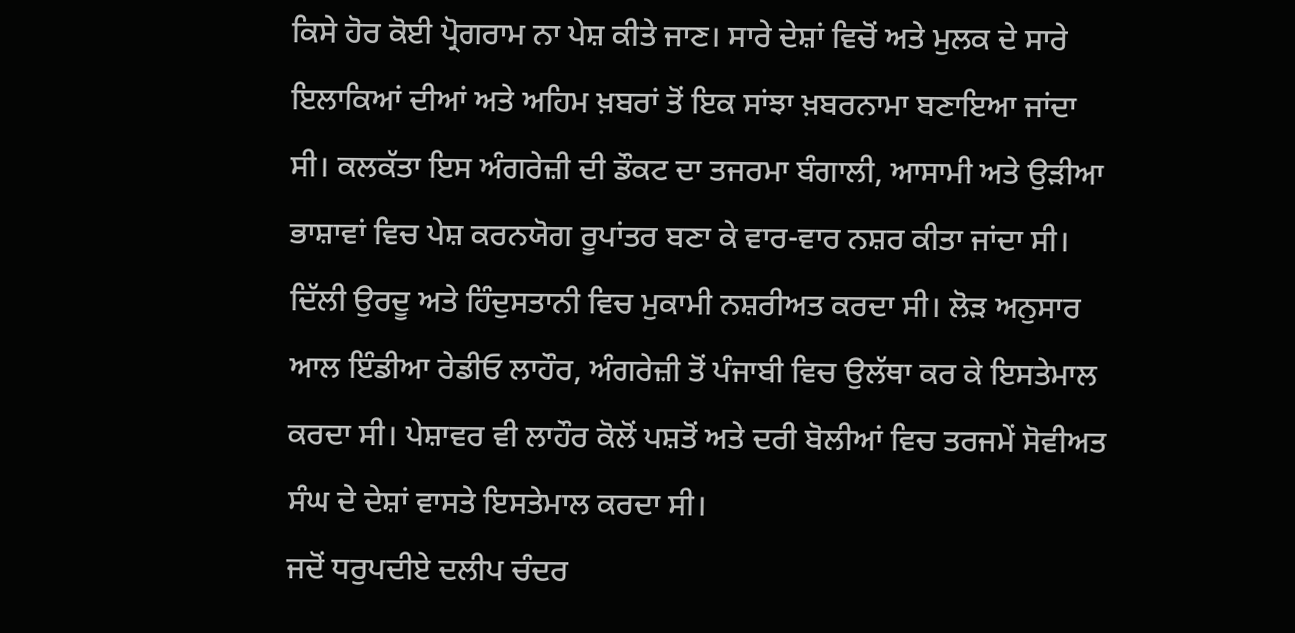ਕਿਸੇ ਹੋਰ ਕੋਈ ਪ੍ਰੋਗਰਾਮ ਨਾ ਪੇਸ਼ ਕੀਤੇ ਜਾਣ। ਸਾਰੇ ਦੇਸ਼ਾਂ ਵਿਚੋਂ ਅਤੇ ਮੁਲਕ ਦੇ ਸਾਰੇ ਇਲਾਕਿਆਂ ਦੀਆਂ ਅਤੇ ਅਹਿਮ ਖ਼ਬਰਾਂ ਤੋਂ ਇਕ ਸਾਂਝਾ ਖ਼ਬਰਨਾਮਾ ਬਣਾਇਆ ਜਾਂਦਾ ਸੀ। ਕਲਕੱਤਾ ਇਸ ਅੰਗਰੇਜ਼ੀ ਦੀ ਡੌਕਟ ਦਾ ਤਜਰਮਾ ਬੰਗਾਲੀ, ਆਸਾਮੀ ਅਤੇ ਉੜੀਆ ਭਾਸ਼ਾਵਾਂ ਵਿਚ ਪੇਸ਼ ਕਰਨਯੋਗ ਰੂਪਾਂਤਰ ਬਣਾ ਕੇ ਵਾਰ-ਵਾਰ ਨਸ਼ਰ ਕੀਤਾ ਜਾਂਦਾ ਸੀ। ਦਿੱਲੀ ਉਰਦੂ ਅਤੇ ਹਿੰਦੁਸਤਾਨੀ ਵਿਚ ਮੁਕਾਮੀ ਨਸ਼ਰੀਅਤ ਕਰਦਾ ਸੀ। ਲੋੜ ਅਨੁਸਾਰ ਆਲ ਇੰਡੀਆ ਰੇਡੀਓ ਲਾਹੌਰ, ਅੰਗਰੇਜ਼ੀ ਤੋਂ ਪੰਜਾਬੀ ਵਿਚ ਉਲੱਥਾ ਕਰ ਕੇ ਇਸਤੇਮਾਲ ਕਰਦਾ ਸੀ। ਪੇਸ਼ਾਵਰ ਵੀ ਲਾਹੌਰ ਕੋਲੋਂ ਪਸ਼ਤੋਂ ਅਤੇ ਦਰੀ ਬੋਲੀਆਂ ਵਿਚ ਤਰਜਮੇਂ ਸੋਵੀਅਤ ਸੰਘ ਦੇ ਦੇਸ਼ਾਂ ਵਾਸਤੇ ਇਸਤੇਮਾਲ ਕਰਦਾ ਸੀ।
ਜਦੋਂ ਧਰੁਪਦੀਏ ਦਲੀਪ ਚੰਦਰ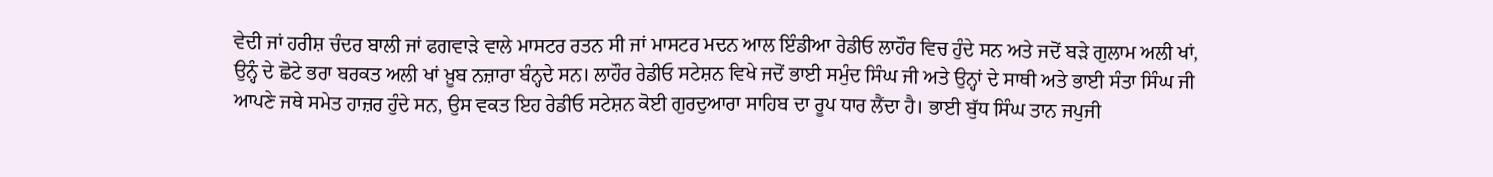ਵੇਦੀ ਜਾਂ ਹਰੀਸ਼ ਚੰਦਰ ਬਾਲੀ ਜਾਂ ਫਗਵਾੜੇ ਵਾਲੇ ਮਾਸਟਰ ਰਤਨ ਸੀ ਜਾਂ ਮਾਸਟਰ ਮਦਨ ਆਲ ਇੰਡੀਆ ਰੇਡੀਓ ਲਾਹੌਰ ਵਿਚ ਹੁੰਦੇ ਸਨ ਅਤੇ ਜਦੋਂ ਬੜੇ ਗੁਲਾਮ ਅਲੀ ਖਾਂ, ਉਨ੍ਹੰ ਦੇ ਛੋਟੇ ਭਰਾ ਬਰਕਤ ਅਲੀ ਖਾਂ ਖ਼ੂਬ ਨਜ਼ਾਰਾ ਬੰਨ੍ਹਦੇ ਸਨ। ਲਾਹੌਰ ਰੇਡੀਓ ਸਟੇਸ਼ਨ ਵਿਖੇ ਜਦੋਂ ਭਾਈ ਸਮੁੰਦ ਸਿੰਘ ਜੀ ਅਤੇ ਉਨ੍ਹਾਂ ਦੇ ਸਾਥੀ ਅਤੇ ਭਾਈ ਸੰਤਾ ਸਿੰਘ ਜੀ ਆਪਣੇ ਜਥੇ ਸਮੇਤ ਹਾਜ਼ਰ ਹੁੰਦੇ ਸਨ, ਉਸ ਵਕਤ ਇਹ ਰੇਡੀਓ ਸਟੇਸ਼ਨ ਕੋਈ ਗੁਰਦੁਆਰਾ ਸਾਹਿਬ ਦਾ ਰੂਪ ਧਾਰ ਲੈਂਦਾ ਹੈ। ਭਾਈ ਬੁੱਧ ਸਿੰਘ ਤਾਨ ਜਪੁਜੀ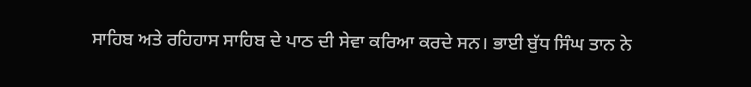ਸਾਹਿਬ ਅਤੇ ਰਹਿਹਾਸ ਸਾਹਿਬ ਦੇ ਪਾਠ ਦੀ ਸੇਵਾ ਕਰਿਆ ਕਰਦੇ ਸਨ। ਭਾਈ ਬੁੱਧ ਸਿੰਘ ਤਾਨ ਨੇ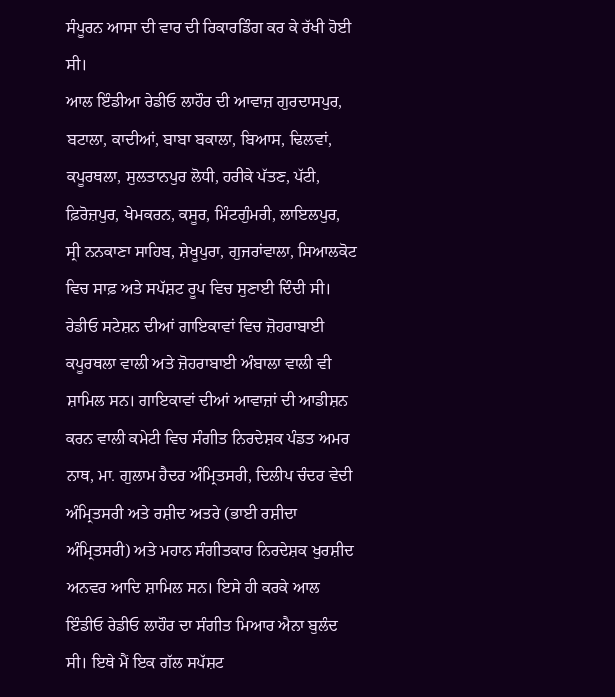ਸੰਪੂਰਨ ਆਸਾ ਦੀ ਵਾਰ ਦੀ ਰਿਕਾਰਡਿੰਗ ਕਰ ਕੇ ਰੱਖੀ ਹੋਈ ਸੀ।
ਆਲ ਇੰਡੀਆ ਰੇਡੀਓ ਲਾਹੌਰ ਦੀ ਆਵਾਜ਼ ਗੁਰਦਾਸਪੁਰ, ਬਟਾਲਾ, ਕਾਦੀਆਂ, ਬਾਬਾ ਬਕਾਲਾ, ਬਿਆਸ, ਢਿਲਵਾਂ, ਕਪੂਰਥਲਾ, ਸੁਲਤਾਨਪੁਰ ਲੋਧੀ, ਹਰੀਕੇ ਪੱਤਣ, ਪੱਟੀ, ਫ਼ਿਰੋਜ਼ਪੁਰ, ਖੇਮਕਰਨ, ਕਸੂਰ, ਮਿੰਟਗੁੰਮਰੀ, ਲਾਇਲਪੁਰ, ਸ੍ਰੀ ਨਨਕਾਣਾ ਸਾਹਿਬ, ਸ਼ੇਖੂਪੁਰਾ, ਗੁਜਰਾਂਵਾਲਾ, ਸਿਆਲਕੋਟ ਵਿਚ ਸਾਫ਼ ਅਤੇ ਸਪੱਸ਼ਟ ਰੂਪ ਵਿਚ ਸੁਣਾਈ ਦਿੰਦੀ ਸੀ। ਰੇਡੀਓ ਸਟੇਸ਼ਨ ਦੀਆਂ ਗਾਇਕਾਵਾਂ ਵਿਚ ਜ਼ੋਹਰਾਬਾਈ ਕਪੂਰਥਲਾ ਵਾਲੀ ਅਤੇ ਜ਼ੋਹਰਾਬਾਈ ਅੰਬਾਲਾ ਵਾਲੀ ਵੀ ਸ਼ਾਮਿਲ ਸਨ। ਗਾਇਕਾਵਾਂ ਦੀਆਂ ਆਵਾਜ਼ਾਂ ਦੀ ਆਡੀਸ਼ਨ ਕਰਨ ਵਾਲੀ ਕਮੇਟੀ ਵਿਚ ਸੰਗੀਤ ਨਿਰਦੇਸ਼ਕ ਪੰਡਤ ਅਮਰ ਨਾਥ, ਮਾ. ਗੁਲਾਮ ਹੈਦਰ ਅੰਮ੍ਰਿਤਸਰੀ, ਦਿਲੀਪ ਚੰਦਰ ਵੇਦੀ ਅੰਮ੍ਰਿਤਸਰੀ ਅਤੇ ਰਸ਼ੀਦ ਅਤਰੇ (ਭਾਈ ਰਸ਼ੀਦਾ ਅੰਮ੍ਰਿਤਸਰੀ) ਅਤੇ ਮਹਾਨ ਸੰਗੀਤਕਾਰ ਨਿਰਦੇਸ਼ਕ ਖੁਰਸ਼ੀਦ ਅਨਵਰ ਆਦਿ ਸ਼ਾਮਿਲ ਸਨ। ਇਸੇ ਹੀ ਕਰਕੇ ਆਲ ਇੰਡੀਓ ਰੇਡੀਓ ਲਾਹੌਰ ਦਾ ਸੰਗੀਤ ਮਿਆਰ ਐਨਾ ਬੁਲੰਦ ਸੀ। ਇਥੇ ਮੈਂ ਇਕ ਗੱਲ ਸਪੱਸ਼ਟ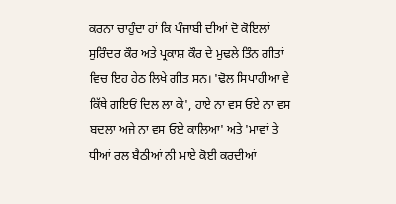ਕਰਨਾ ਚਾਹੁੰਦਾ ਹਾਂ ਕਿ ਪੰਜਾਬੀ ਦੀਆਂ ਦੋ ਕੋਇਲਾਂ ਸੁਰਿੰਦਰ ਕੌਰ ਅਤੇ ਪ੍ਰਕਾਸ਼ ਕੌਰ ਦੇ ਮੁਢਲੇ ਤਿੰਨ ਗੀਤਾਂ ਵਿਚ ਇਹ ਹੇਠ ਲਿਖੇ ਗੀਤ ਸਨ। 'ਢੋਲ ਸਿਪਾਹੀਆ ਵੇ ਕਿੱਥੇ ਗਇਓਂ ਦਿਲ ਲਾ ਕੇ', ਹਾਏ ਨਾ ਵਸ ਓਏ ਨਾ ਵਸ ਬਦਲਾ ਅਜੇ ਨਾ ਵਸ ਓਏ ਕਾਲਿਆ' ਅਤੇ 'ਮਾਵਾਂ ਤੇ ਧੀਆਂ ਰਲ ਬੈਠੀਆਂ ਨੀ ਮਾਏ ਕੋਈ ਕਰਦੀਆਂ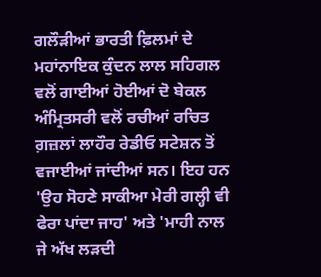ਗਲੌੜੀਆਂ ਭਾਰਤੀ ਫ਼ਿਲਮਾਂ ਦੇ ਮਹਾਂਨਾਇਕ ਕੁੰਦਨ ਲਾਲ ਸਹਿਗਲ ਵਲੋਂ ਗਾਈਆਂ ਹੋਈਆਂ ਦੋ ਬੇਕਲ ਅੰਮ੍ਰਿਤਸਰੀ ਵਲੋਂ ਰਚੀਆਂ ਰਚਿਤ ਗ਼ਜ਼ਲਾਂ ਲਾਹੌਰ ਰੇਡੀਓ ਸਟੇਸ਼ਨ ਤੋਂ ਵਜਾਈਆਂ ਜਾਂਦੀਆਂ ਸਨ। ਇਹ ਹਨ 'ਉਹ ਸੋਹਣੇ ਸਾਕੀਆ ਮੇਰੀ ਗਲ੍ਹੀ ਵੀ ਫੇਰਾ ਪਾਂਦਾ ਜਾਹ' ਅਤੇ 'ਮਾਹੀ ਨਾਲ ਜੇ ਅੱਖ ਲੜਦੀ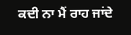ਕਦੀ ਨਾ ਮੈਂ ਰਾਹ ਜਾਂਦੇ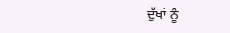ਦੁੱਖਾਂ ਨੂੰ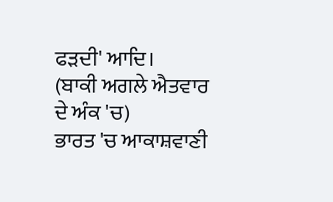ਫੜਦੀ' ਆਦਿ।
(ਬਾਕੀ ਅਗਲੇ ਐਤਵਾਰ ਦੇ ਅੰਕ 'ਚ)
ਭਾਰਤ 'ਚ ਆਕਾਸ਼ਵਾਣੀ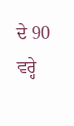ਦੇ 90 ਵਰ੍ਹੇ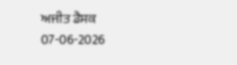ਅਜੀਤ ਡੈਸਕ
07-06-2026